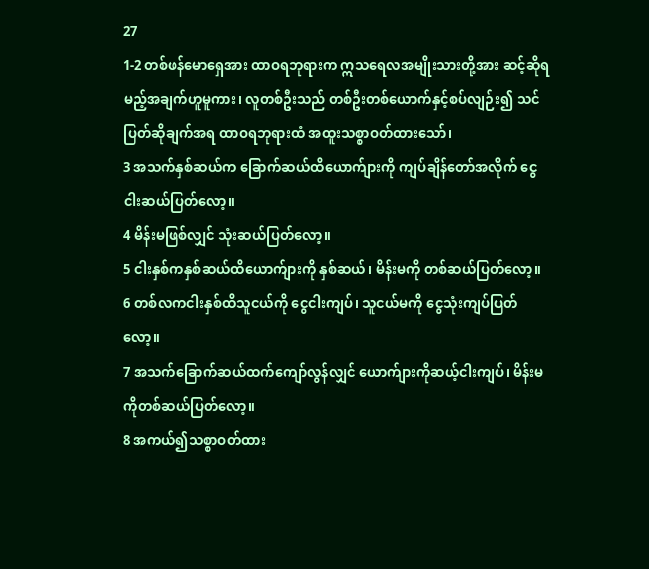27
1-2 တစ်ဖန်မောရှေအား ထာဝရဘုရားက ဣသရေလအမျိုးသားတို့အား ဆင့်ဆိုရမည့်အချက်ဟူမူကား၊ လူတစ်ဦးသည် တစ်ဦးတစ်ယောက်နှင့်စပ်လျဉ်း၍ သင်ပြတ်ဆိုချက်အရ ထာဝရဘုရားထံ အထူးသစ္စာဝတ်ထားသော်၊
3 အသက်နှစ်ဆယ်က ခြောက်ဆယ်ထိယောက်ျားကို ကျပ်ချိန်တော်အလိုက် ငွေငါးဆယ်ပြတ်လော့။
4 မိန်းမဖြစ်လျှင် သုံးဆယ်ပြတ်လော့။
5 ငါးနှစ်ကနှစ်ဆယ်ထိယောက်ျားကို နှစ်ဆယ်၊ မိန်းမကို တစ်ဆယ်ပြတ်လော့။
6 တစ်လကငါးနှစ်ထိသူငယ်ကို ငွေငါးကျပ်၊ သူငယ်မကို ငွေသုံးကျပ်ပြတ်လော့။
7 အသက်ခြောက်ဆယ်ထက်ကျော်လွန်လျှင် ယောက်ျားကိုဆယ့်ငါးကျပ်၊ မိန်းမကိုတစ်ဆယ်ပြတ်လော့။
8 အကယ်၍သစ္စာဝတ်ထား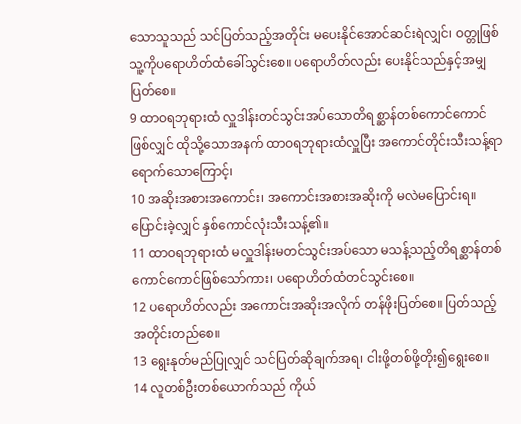သောသူသည် သင်ပြတ်သည့်အတိုင်း မပေးနိုင်အောင်ဆင်းရဲလျှင်၊ ဝတ္တုဖြစ်သူ့ကိုပရောဟိတ်ထံခေါ်သွင်းစေ။ ပရောဟိတ်လည်း ပေးနိုင်သည်နှင့်အမျှပြတ်စေ။
9 ထာဝရဘုရားထံ လှူဒါန်းတင်သွင်းအပ်သောတိရစ္ဆာန်တစ်ကောင်ကောင်ဖြစ်လျှင် ထိုသို့သောအနက် ထာဝရဘုရားထံလှူပြီး အကောင်တိုင်းသီးသန့်ရာရောက်သောကြောင့်၊
10 အဆိုးအစားအကောင်း၊ အကောင်းအစားအဆိုးကို မလဲမပြောင်းရ။ ပြောင်းခဲ့လျှင် နှစ်ကောင်လုံးသီးသန့်၏။
11 ထာဝရဘုရားထံ မလှူဒါန်းမတင်သွင်းအပ်သော မသန့်သည့်တိရစ္ဆာန်တစ်ကောင်ကောင်ဖြစ်သော်ကား၊ ပရောဟိတ်ထံတင်သွင်းစေ။
12 ပရောဟိတ်လည်း အကောင်းအဆိုးအလိုက် တန်ဖိုးပြတ်စေ။ ပြတ်သည့်အတိုင်းတည်စေ။
13 ရွေးနုတ်မည်ပြုလျှင် သင်ပြတ်ဆိုချက်အရ၊ ငါးဖို့တစ်ဖို့တိုး၍ရွေးစေ။
14 လူတစ်ဦးတစ်ယောက်သည် ကိုယ်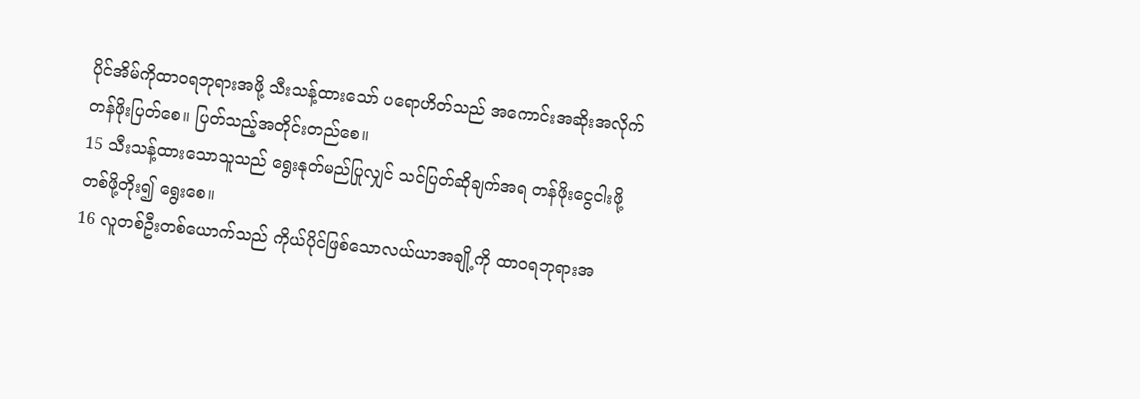ပိုင်အိမ်ကိုထာဝရဘုရားအဖို့ သီးသန့်ထားသော် ပရောဟိတ်သည် အကောင်းအဆိုးအလိုက် တန်ဖိုးပြတ်စေ။ ပြတ်သည့်အတိုင်းတည်စေ။
15 သီးသန့်ထားသောသူသည် ရွေးနုတ်မည်ပြုလျှင် သင်ပြတ်ဆိုချက်အရ တန်ဖိုးငွေငါးဖို့တစ်ဖို့တိုး၍ ရွေးစေ။
16 လူတစ်ဦးတစ်ယောက်သည် ကိုယ်ပိုင်ဖြစ်သောလယ်ယာအချို့ကို ထာဝရဘုရားအ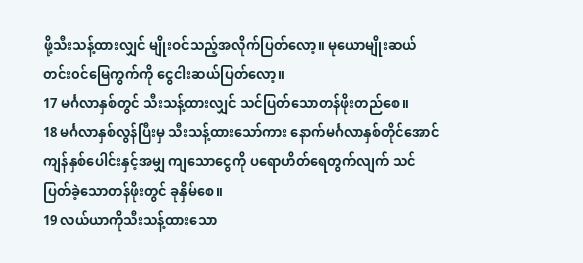ဖို့သီးသန့်ထားလျှင် မျိုးဝင်သည့်အလိုက်ပြတ်လော့။ မုယောမျိုးဆယ်တင်း၀င်မြေကွက်ကို ငွေငါးဆယ်ပြတ်လော့။
17 မင်္ဂလာနှစ်တွင် သီးသန့်ထားလျှင် သင်ပြတ်သောတန်ဖိုးတည်စေ။
18 မင်္ဂလာနှစ်လွန်ပြီးမှ သီးသန့်ထားသော်ကား နောက်မင်္ဂလာနှစ်တိုင်အောင် ကျန်နှစ်ပေါင်းနှင့်အမျှ ကျသောငွေကို ပရောဟိတ်ရေတွက်လျက် သင်ပြတ်ခဲ့သောတန်ဖိုးတွင် ခုနှိမ်စေ။
19 လယ်ယာကိုသီးသန့်ထားသော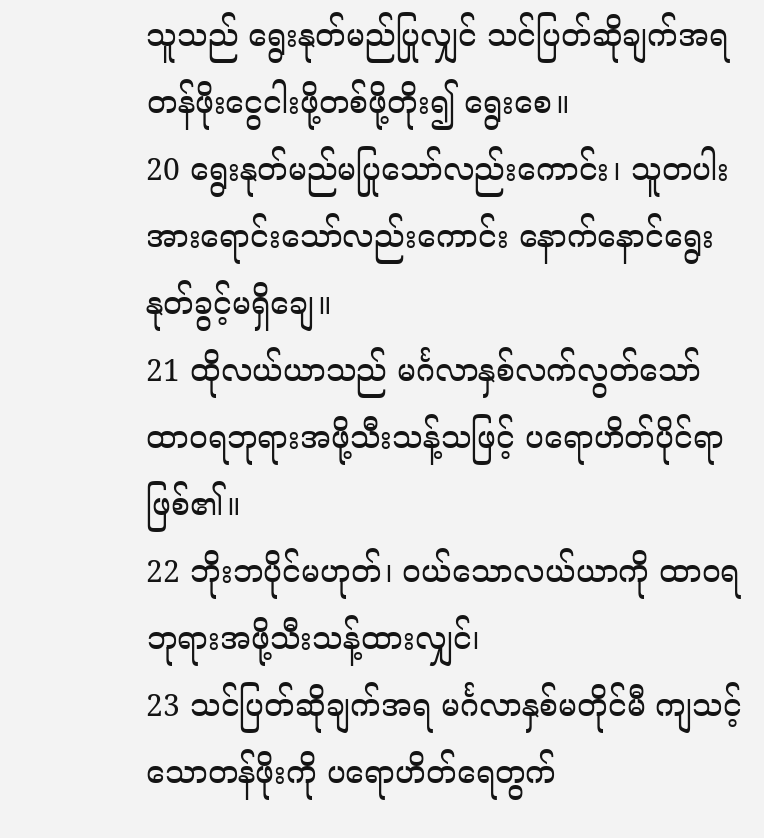သူသည် ရွေးနုတ်မည်ပြုလျှင် သင်ပြတ်ဆိုချက်အရ တန်ဖိုးငွေငါးဖို့တစ်ဖို့တိုး၍ ရွေးစေ။
20 ရွေးနုတ်မည်မပြုသော်လည်းကောင်း၊ သူတပါးအားရောင်းသော်လည်းကောင်း နောက်နောင်ရွေးနုတ်ခွင့်မရှိချေ။
21 ထိုလယ်ယာသည် မင်္ဂလာနှစ်လက်လွတ်သော် ထာဝရဘုရားအဖို့သီးသန့်သဖြင့် ပရောဟိတ်ပိုင်ရာဖြစ်၏။
22 ဘိုးဘပိုင်မဟုတ်၊ ဝယ်သောလယ်ယာကို ထာဝရဘုရားအဖို့သီးသန့်ထားလျှင်၊
23 သင်ပြတ်ဆိုချက်အရ မင်္ဂလာနှစ်မတိုင်မီ ကျသင့်သောတန်ဖိုးကို ပရောဟိတ်ရေတွက်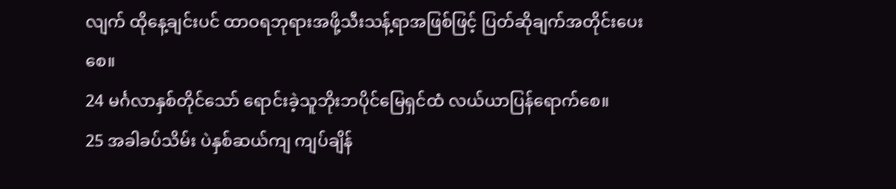လျက် ထိုနေ့ချင်းပင် ထာဝရဘုရားအဖို့သီးသန့်ရာအဖြစ်ဖြင့် ပြတ်ဆိုချက်အတိုင်းပေးစေ။
24 မင်္ဂလာနှစ်တိုင်သော် ရောင်းခဲ့သူဘိုးဘပိုင်မြေရှင်ထံ လယ်ယာပြန်ရောက်စေ။
25 အခါခပ်သိမ်း ပဲနှစ်ဆယ်ကျ ကျပ်ချိန်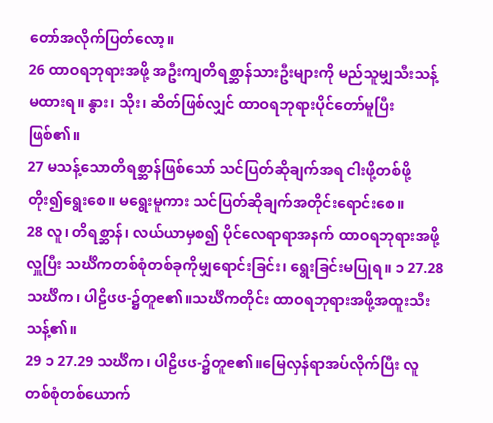တော်အလိုက်ပြတ်လော့။
26 ထာဝရဘုရားအဖို့ အဦးကျတိရစ္ဆာန်သားဦးများကို မည်သူမျှသီးသန့်မထားရ။ နွား၊ သိုး၊ ဆိတ်ဖြစ်လျှင် ထာဝရဘုရားပိုင်တော်မူပြီးဖြစ်၏။
27 မသန့်သောတိရစ္ဆာန်ဖြစ်သော် သင်ပြတ်ဆိုချက်အရ ငါးဖို့တစ်ဖို့တိုး၍ရွေးစေ။ မရွေးမူကား သင်ပြတ်ဆိုချက်အတိုင်းရောင်းစေ။
28 လူ၊ တိရစ္ဆာန်၊ လယ်ယာမှစ၍ ပိုင်လေရာရာအနက် ထာဝရဘုရားအဖို့လှူပြီး သင်္ဃိကတစ်စုံတစ်ခုကိုမျှရောင်းခြင်း၊ ရွေးခြင်းမပြုရ။ ၁ 27.28 သင်္ဃိက၊ ပါဠိၒၒ-၌တူၔ၏။သင်္ဃိကတိုင်း ထာဝရဘုရားအဖို့အထူးသီးသန့်၏။
29 ၁ 27.29 သင်္ဃိက၊ ပါဠိၒၒ-၌တူၔ၏။မြေလှန်ရာအပ်လိုက်ပြီး လူတစ်စုံတစ်ယောက်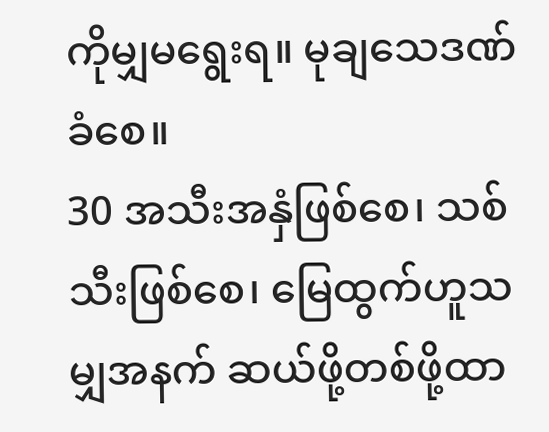ကိုမျှမရွေးရ။ မုချသေဒဏ်ခံစေ။
30 အသီးအနှံဖြစ်စေ၊ သစ်သီးဖြစ်စေ၊ မြေထွက်ဟူသမျှအနက် ဆယ်ဖို့တစ်ဖို့ထာ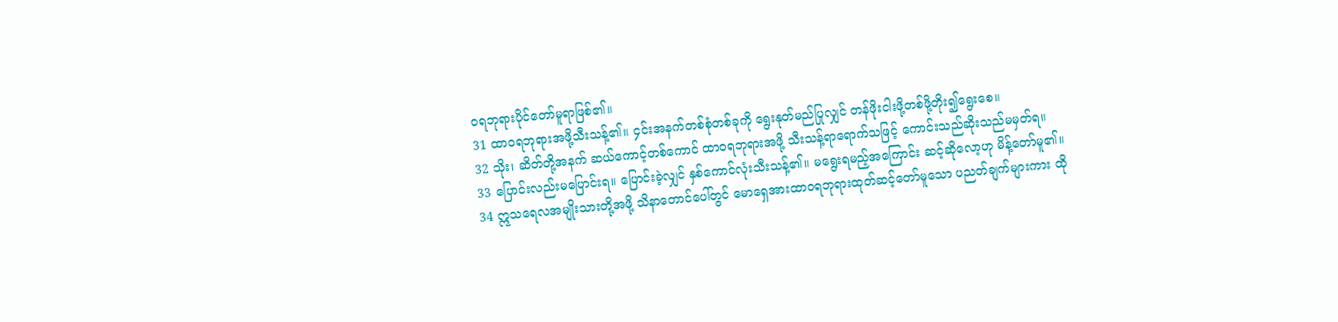ဝရဘုရားပိုင်တော်မူရာဖြစ်၏။
31 ထာဝရဘုရားအဖို့သီးသန့်၏။ ၄င်းအနက်တစ်စုံတစ်ခုကို ရွေးနုတ်မည်ပြုလျှင် တန်ဖိုးငါးဖို့တစ်ဖို့တိုး၍ရွေးစေ။
32 သိုး၊ ဆိတ်တို့အနက် ဆယ်ကောင့်တစ်ကောင် ထာဝရဘုရားအဖို့ သီးသန့်ရာရောက်သဖြင့် ကောင်းသည်ဆိုးသည်မမှတ်ရ။
33 ပြောင်းလည်းမပြောင်းရ။ ပြောင်းခဲ့လျှင် နှစ်ကောင်လုံးသီးသန့်၏။ မရွေးရမည့်အကြောင်း ဆင့်ဆိုလော့ဟု မိန့်တော်မူ၏။
34 ဣသရေလအမျိုးသားတို့အဖို့ သိနာတောင်ပေါ်တွင် မောရှေအားထာဝရဘုရားထုတ်ဆင့်တော်မူသော ပညတ်ချက်များကား ထို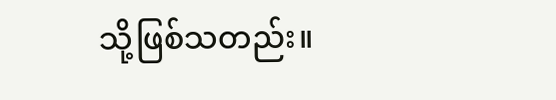သို့ဖြစ်သတည်း။